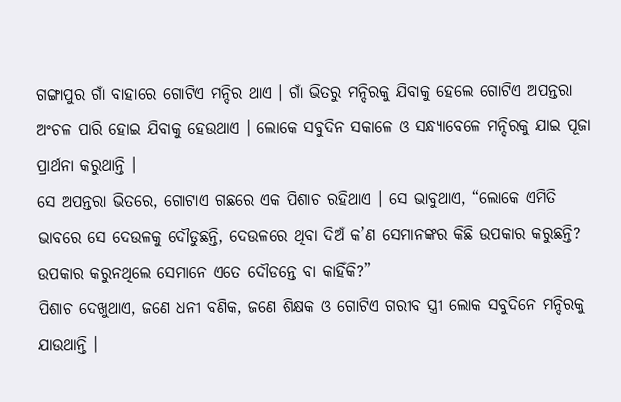ଗଙ୍ଗାପୁର ଗାଁ ବାହାରେ ଗୋଟିଏ ମନ୍ଦିର ଥାଏ । ଗାଁ ଭିତରୁ ମନ୍ଦିରକୁ ଯିବାକୁ ହେଲେ ଗୋଟିଏ ଅପନ୍ତରା ଅଂଚଳ ପାରି ହୋଇ ଯିବାକୁ ହେଉଥାଏ । ଲୋକେ ସବୁଦିନ ସକାଳେ ଓ ସନ୍ଧ୍ୟାବେଳେ ମନ୍ଦିରକୁ ଯାଇ ପୂଜା ପ୍ରାର୍ଥନା କରୁଥାନ୍ତି ।
ସେ ଅପନ୍ତରା ଭିତରେ, ଗୋଟାଏ ଗଛରେ ଏକ ପିଶାଚ ରହିଥାଏ । ସେ ଭାବୁଥାଏ, “ଲୋକେ ଏମିତି ଭାବରେ ସେ ଦେଉଳକୁ ଦୌଡୁଛନ୍ତି, ଦେଉଳରେ ଥିବା ଦିଅଁ କ’ଣ ସେମାନଙ୍କର କିଛି ଉପକାର କରୁଛନ୍ତି? ଉପକାର କରୁନଥିଲେ ସେମାନେ ଏତେ ଦୌଡନ୍ତେ ବା କାହିଁକି?”
ପିଶାଚ ଦେଖୁଥାଏ, ଜଣେ ଧନୀ ବଣିକ, ଜଣେ ଶିକ୍ଷକ ଓ ଗୋଟିଏ ଗରୀବ ସ୍ତ୍ରୀ ଲୋକ ସବୁଦିନେ ମନ୍ଦିରକୁ ଯାଉଥାନ୍ତି ।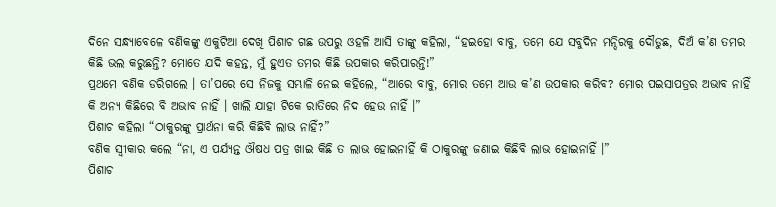ଦିନେ ସନ୍ଧ୍ୟାବେଳେ ବଣିକଙ୍କୁ ଏକୁଟିଆ ଦେଖି ପିଶାଚ ଗଛ ଉପରୁ ଓହଳି ଆସି ତାଙ୍କୁ କହିଲା, “ହଇହୋ ବାବୁ, ତମେ ଯେ ସବୁଦିନ ମନ୍ଦିରକୁ ଦୌଡୁଛ, ଦିଅଁ କ’ଣ ତମର କିଛି ଭଲ କରୁଛନ୍ତି? ମୋତେ ଯଦି କହନ୍ତ, ମୁଁ ହୁଏତ ତମର କିଛି ଉପକାର କରିପାରନ୍ତି!”
ପ୍ରଥମେ ବଣିକ ଡରିଗଲେ । ତା’ପରେ ସେ ନିଜକୁ ସମ୍ଭାଳି ନେଇ କହିଲେ, “ଆରେ ବାବୁ, ମୋର ତମେ ଆଉ କ’ଣ ଉପକାର କରିବ? ମୋର ପଇସାପତ୍ରର ଅଭାବ ନାହିଁ କି ଅନ୍ୟ କିଛିରେ ବି ଅଭାବ ନାହିଁ । ଖାଲି ଯାହା ଟିକେ ରାତିରେ ନିଦ ହେଉ ନାହିଁ ।”
ପିଶାଚ କହିଲା “ଠାକୁରଙ୍କୁ ପ୍ରାର୍ଥନା କରି କିଛିବି ଲାଭ ନାହିଁ?”
ବଣିକ ସ୍ୱୀକାର କଲେ “ନା, ଏ ପର୍ଯ୍ୟନ୍ତ ଔଷଧ ପତ୍ର ଖାଇ କିଛି ତ ଲାଭ ହୋଇନାହିଁ କି ଠାକୁରଙ୍କୁ ଜଣାଇ କିଛିବି ଲାଭ ହୋଇନାହିଁ ।”
ପିଶାଚ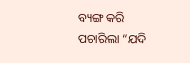ବ୍ୟଙ୍ଗ କରି ପଚାରିଲା “ଯଦି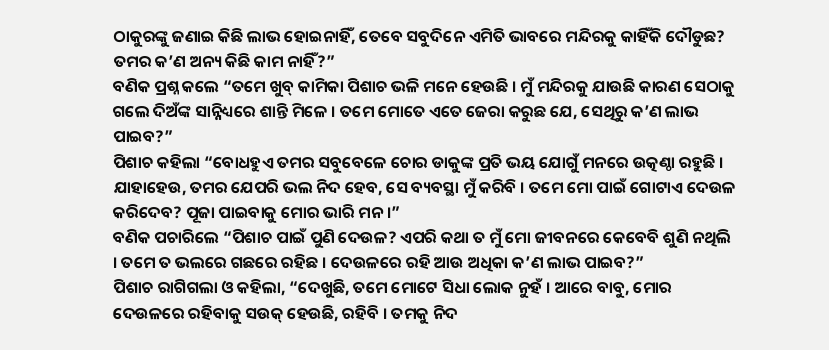ଠାକୁରଙ୍କୁ ଜଣାଇ କିଛି ଲାଭ ହୋଇନାହିଁ, ତେବେ ସବୁଦିନେ ଏମିତି ଭାବରେ ମନ୍ଦିରକୁ କାହିଁକି ଦୌଡୁଛ? ତମର କ’ଣ ଅନ୍ୟ କିଛି କାମ ନାହିଁ?”
ବଣିକ ପ୍ରଶ୍ନ କଲେ “ତମେ ଖୁବ୍ କାମିକା ପିଶାଚ ଭଳି ମନେ ହେଉଛି । ମୁଁ ମନ୍ଦିରକୁ ଯାଉଛି କାରଣ ସେଠାକୁ ଗଲେ ଦିଅଁଙ୍କ ସାନ୍ନିଧ୍ୟରେ ଶାନ୍ତି ମିଳେ । ତମେ ମୋତେ ଏତେ ଜେରା କରୁଛ ଯେ, ସେଥିରୁ କ’ଣ ଲାଭ ପାଇବ?”
ପିଶାଚ କହିଲା “ବୋଧହୁଏ ତମର ସବୁବେଳେ ଚୋର ଡାକୁଙ୍କ ପ୍ରତି ଭୟ ଯୋଗୁଁ ମନରେ ଉତ୍କଣ୍ଠା ରହୁଛି । ଯାହାହେଉ, ତମର ଯେପରି ଭଲ ନିଦ ହେବ, ସେ ବ୍ୟବସ୍ଥା ମୁଁ କରିବି । ତମେ ମୋ ପାଇଁ ଗୋଟାଏ ଦେଉଳ କରିଦେବ? ପୂଜା ପାଇବାକୁ ମୋର ଭାରି ମନ ।”
ବଣିକ ପଚାରିଲେ “ପିଶାଚ ପାଇଁ ପୁଣି ଦେଉଳ? ଏପରି କଥା ତ ମୁଁ ମୋ ଜୀବନରେ କେବେବି ଶୁଣି ନଥିଲି । ତମେ ତ ଭଲରେ ଗଛରେ ରହିଛ । ଦେଉଳରେ ରହି ଆଉ ଅଧିକା କ’ଣ ଲାଭ ପାଇବ?”
ପିଶାଚ ରାଗିଗଲା ଓ କହିଲା, “ଦେଖୁଛି, ତମେ ମୋଟେ ସିଧା ଲୋକ ନୁହଁ । ଆରେ ବାବୁ, ମୋର ଦେଉଳରେ ରହିବାକୁ ସଉକ୍ ହେଉଛି, ରହିବି । ତମକୁ ନିଦ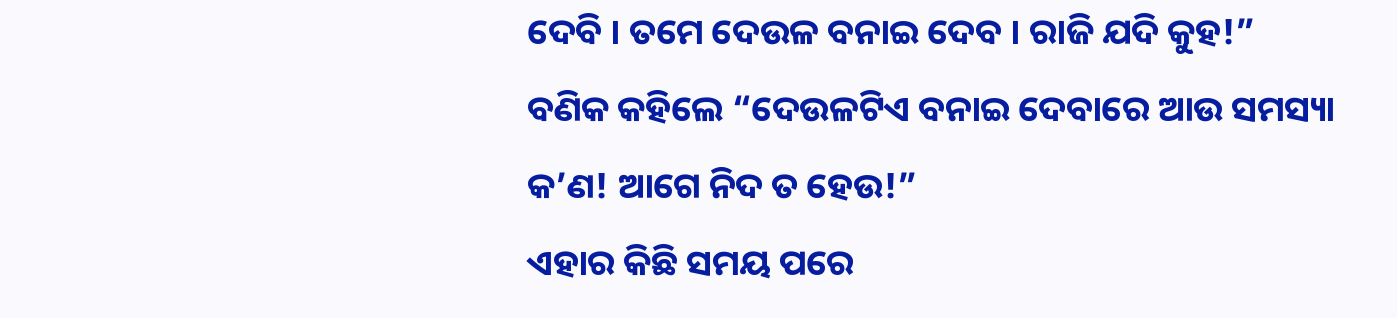ଦେବି । ତମେ ଦେଉଳ ବନାଇ ଦେବ । ରାଜି ଯଦି କୁହ!”
ବଣିକ କହିଲେ “ଦେଉଳଟିଏ ବନାଇ ଦେବାରେ ଆଉ ସମସ୍ୟା କ’ଣ! ଆଗେ ନିଦ ତ ହେଉ!”
ଏହାର କିଛି ସମୟ ପରେ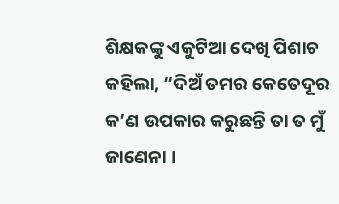ଶିକ୍ଷକଙ୍କୁ ଏକୁଟିଆ ଦେଖି ପିଶାଚ କହିଲା, “ଦିଅଁ ତମର କେତେଦୂର କ’ଣ ଉପକାର କରୁଛନ୍ତି ତା ତ ମୁଁ ଜାଣେନା ।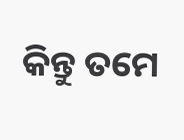କିନ୍ତୁ ତମେ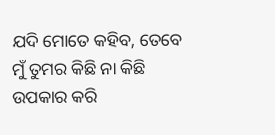ଯଦି ମୋତେ କହିବ, ତେବେ ମୁଁ ତୁମର କିଛି ନା କିଛି ଉପକାର କରି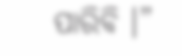ପାରିବି ।”